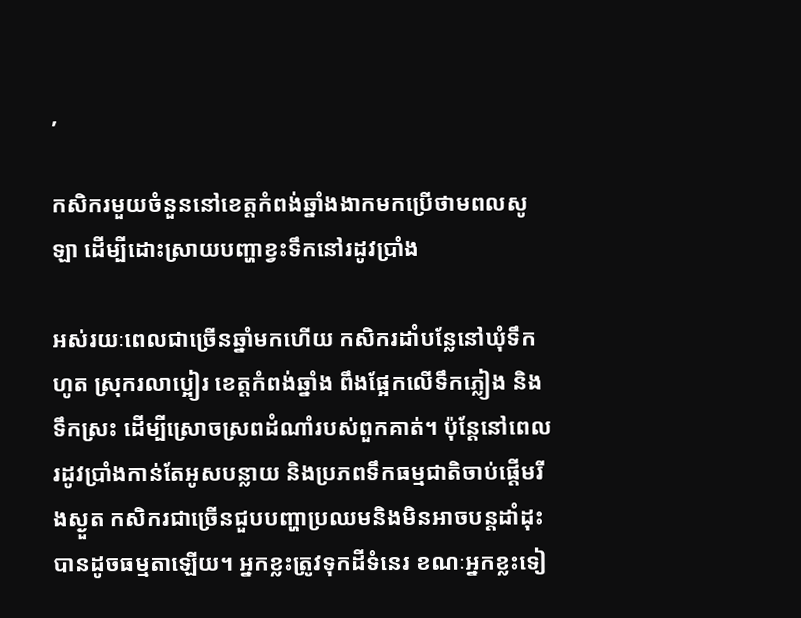,

កសិករមួយចំនួននៅខេត្តកំពង់ឆ្នាំងងាកមកប្រើថាមពលសូឡា ដើម្បីដោះស្រាយបញ្ហាខ្វះទឹកនៅរដូវប្រាំង

អស់រយៈពេលជាច្រើនឆ្នាំមកហើយ កសិករដាំបន្លែនៅឃុំទឹកហូត ស្រុករលាប្អៀរ ខេត្តកំពង់ឆ្នាំង ពឹងផ្អែកលើទឹកភ្លៀង និងទឹកស្រះ ដើម្បីស្រោចស្រពដំណាំរបស់ពួកគាត់។ ប៉ុន្តែនៅពេលរដូវប្រាំងកាន់តែអូសបន្លាយ និងប្រភពទឹកធម្មជាតិចាប់ផ្តើមរីងស្ងួត កសិករជាច្រើនជួបបញ្ហាប្រឈមនិងមិនអាចបន្តដាំដុះបានដូចធម្មតាឡើយ។ អ្នកខ្លះត្រូវទុកដីទំនេរ ខណៈអ្នកខ្លះទៀ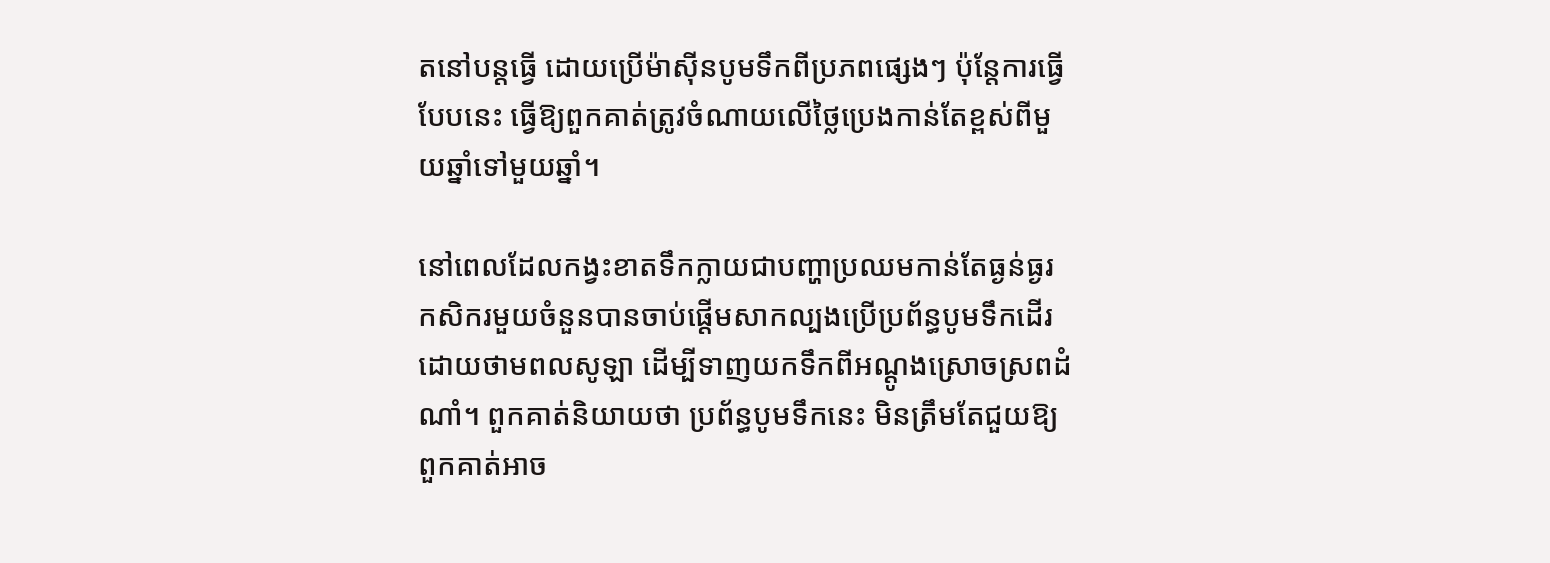តនៅបន្តធ្វើ ដោយប្រើម៉ាស៊ីនបូមទឹកពីប្រភពផ្សេងៗ ប៉ុន្តែការធ្វើបែបនេះ ធ្វើឱ្យពួកគាត់ត្រូវចំណាយលើថ្លៃប្រេងកាន់តែខ្ពស់ពីមួយឆ្នាំទៅមួយឆ្នាំ។

នៅពេលដែលកង្វះខាតទឹកក្លាយជាបញ្ហាប្រឈមកាន់តែធ្ងន់ធ្ងរ កសិករមួយចំនួនបានចាប់ផ្តើមសាកល្បងប្រើប្រព័ន្ធបូមទឹកដើរដោយថាមពលសូឡា ដើម្បីទាញយកទឹកពីអណ្ដូងស្រោចស្រពដំណាំ។ ពួកគាត់និយាយថា ប្រព័ន្ធបូមទឹកនេះ មិនត្រឹមតែជួយឱ្យពួកគាត់អាច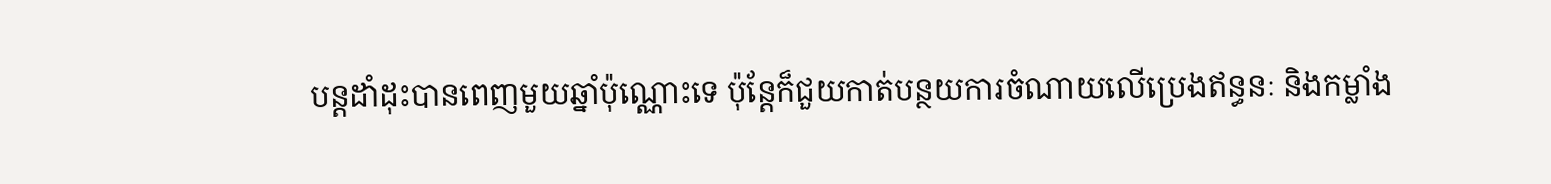បន្តដាំដុះបានពេញមួយឆ្នាំប៉ុណ្ណោះទេ ប៉ុន្តែក៏ជួយកាត់បន្ថយការចំណាយលើប្រេងឥន្ធនៈ និងកម្លាំង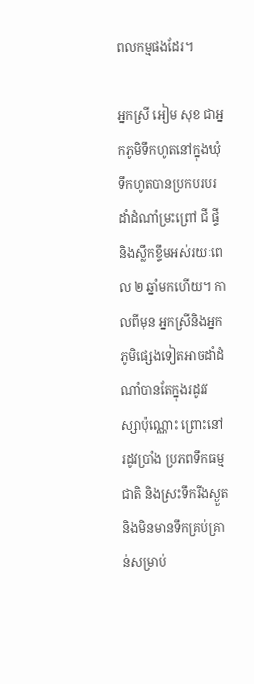ពលកម្មផងដែរ។

អ្នកស្រី អៀម សុខ ជាអ្នកភូមិទឹកហូតនៅក្នុងឃុំទឹកហូតបានប្រកបរបរដាំដំណាំម្រះព្រៅ ជី ផ្ទី និងស្លឹកខ្ទឹមអស់រយៈពេល ២ ឆ្នាំមកហើយ។ កាលពីមុន អ្នកស្រីនិងអ្នកភូមិផ្សេងទៀតអាចដាំដំណាំបានតែក្នុងរដូវវស្សាប៉ុណ្ណោះ ព្រោះនៅរដូវប្រាំង ប្រភពទឹកធម្មជាតិ និងស្រះទឹករីងស្ងួត និងមិនមានទឹកគ្រប់គ្រាន់សម្រាប់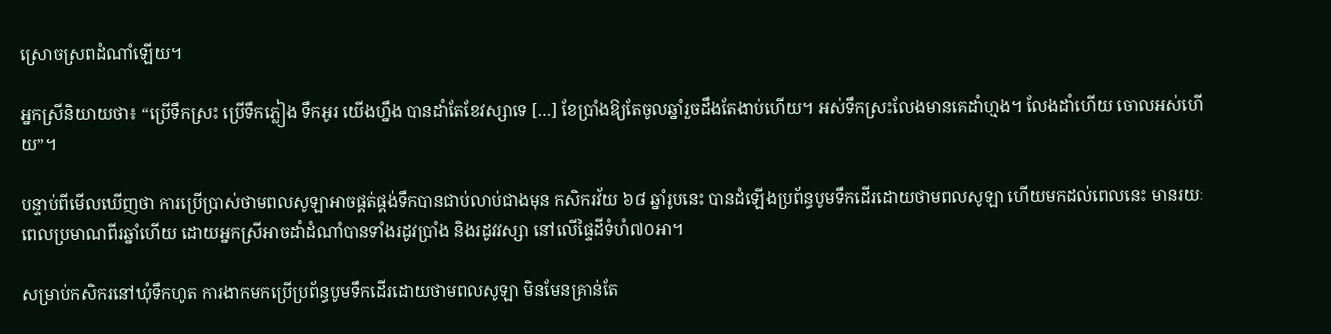ស្រោចស្រពដំណាំឡើយ។

អ្នកស្រីនិយាយថា៖ “ប្រើទឹកស្រះ ប្រើទឹកភ្លៀង ទឹកអូរ យើងហ្នឹង បានដាំតែខែវស្សាទេ […] ខែប្រាំងឱ្យតែចូលឆ្នាំរួចដឹងតែងាប់ហើយ។ អស់ទឹកស្រះលែងមានគេដាំហ្មង។ លែងដាំហើយ ចោលអស់ហើយ”។

បន្ទាប់ពីមើលឃើញថា ការប្រើប្រាស់ថាមពលសូឡាអាចផ្គត់ផ្គង់ទឹកបានជាប់លាប់ជាងមុន កសិករវ័យ ៦៨ ឆ្នាំរូបនេះ បានដំឡើងប្រព័ន្ធបូមទឹកដើរដោយថាមពលសូឡា ហើយមកដល់ពេលនេះ មានរយៈពេលប្រមាណពីរឆ្នាំហើយ ដោយអ្នកស្រីអាចដាំដំណាំបានទាំងរដូវប្រាំង និងរដូវវស្សា នៅលើផ្ទៃដីទំហំ៧០អា។

សម្រាប់កសិករនៅឃុំទឹកហូត ការងាកមកប្រើប្រព័ន្ធបូមទឹកដើរដោយថាមពលសូឡា មិនមែនគ្រាន់តែ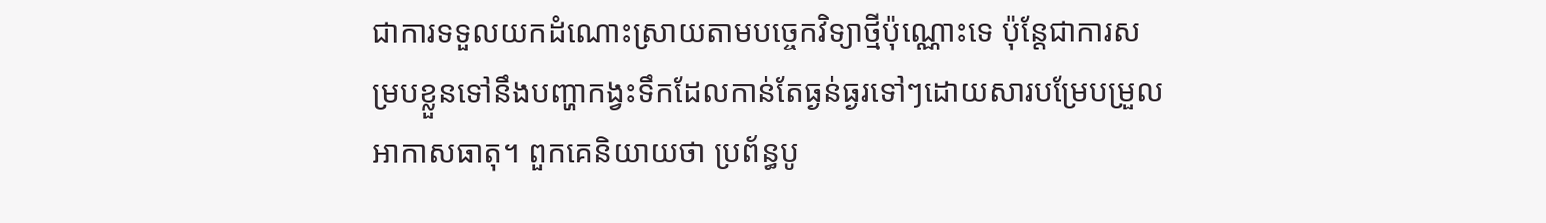ជាការទទួលយកដំណោះស្រាយតាមបច្ចេកវិទ្យាថ្មីប៉ុណ្ណោះទេ ប៉ុន្តែជាការសម្របខ្លួនទៅនឹងបញ្ហាកង្វះទឹកដែលកាន់តែធ្ងន់ធ្ងរទៅៗដោយសារបម្រែបម្រួលអាកាសធាតុ។ ពួកគេនិយាយថា ប្រព័ន្ធបូ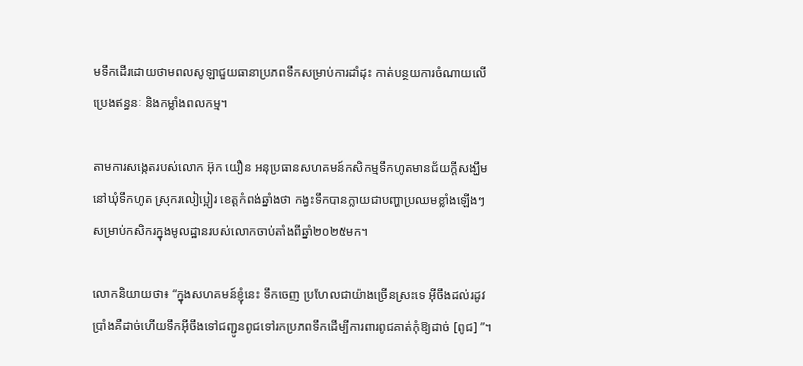មទឹកដើរដោយថាមពលសូឡាជួយធានាប្រភពទឹកសម្រាប់ការដាំដុះ កាត់បន្ថយការចំណាយលើប្រេងឥន្ធនៈ និងកម្លាំងពលកម្ម។

តាមការសង្កេតរបស់លោក អ៊ុក យឿន អនុប្រធានសហគមន៍កសិកម្មទឹកហូតមានជ័យក្តីសង្ឃឹម នៅឃុំទឹកហូត ស្រុករលៀប្អៀរ ខេត្តកំពង់ឆ្នាំងថា កង្វះទឹកបានក្លាយជាបញ្ហាប្រឈមខ្លាំងឡើងៗ សម្រាប់កសិករក្នុងមូលដ្ឋានរបស់លោកចាប់តាំងពីឆ្នាំ២០២៥មក។

លោកនិយាយថា៖ “ក្នុងសហគមន៍ខ្ញុំនេះ ទឹកចេញ ប្រហែលជាយ៉ាងច្រើនស្រះទេ អ៊ីចឹងដល់រដូវប្រាំងគឺដាច់ហើយទឹកអ៊ីចឹងទៅជញ្ជូនពូជទៅរកប្រភពទឹកដើម្បីការពារពូជគាត់កុំឱ្យដាច់ [ពូជ] ”។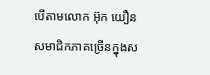បើតាមលោក អ៊ុក យឿន សមាជិកភាគច្រើនក្នុងស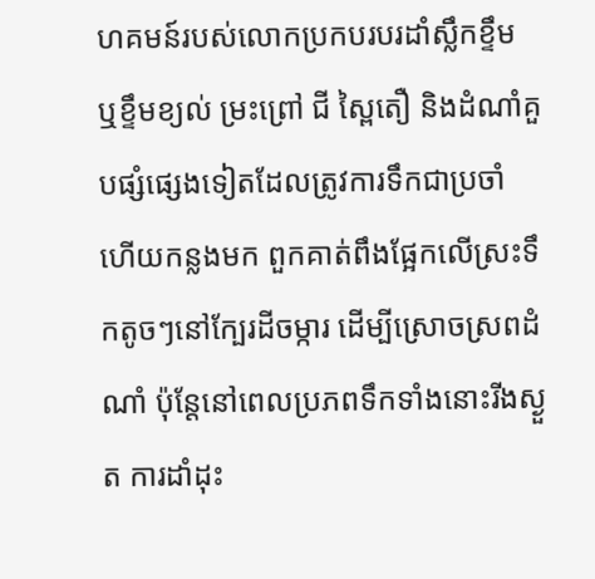ហគមន៍របស់លោកប្រកបរបរដាំស្លឹកខ្ទឹម ឬខ្ទឹមខ្យល់ ម្រះព្រៅ ជី ស្ពៃតឿ និងដំណាំគួបផ្សំផ្សេងទៀតដែលត្រូវការទឹកជាប្រចាំ ហើយកន្លងមក ពួកគាត់ពឹងផ្អែកលើស្រះទឹកតូចៗនៅក្បែរដីចម្ការ ដើម្បីស្រោចស្រពដំណាំ ប៉ុន្តែនៅពេលប្រភពទឹកទាំងនោះរីងស្ងួត ការដាំដុះ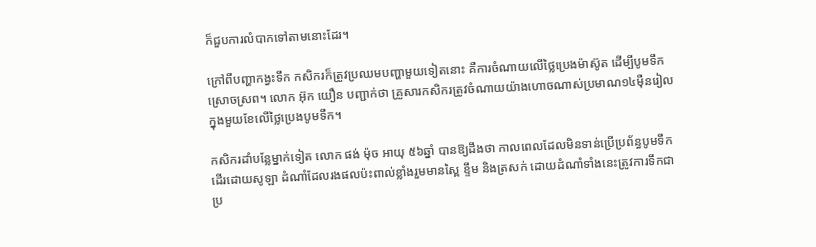ក៏ជួបការលំបាកទៅតាមនោះដែរ។

ក្រៅពីបញ្ហាកង្វះទឹក កសិករក៏ត្រូវប្រឈមបញ្ហាមួយទៀតនោះ គឺការចំណាយលើថ្លៃប្រេងម៉ាស៊ូត ដើម្បីបូមទឹកស្រោចស្រព។ លោក អ៊ុក យឿន បញ្ជាក់ថា គ្រួសារកសិករត្រូវចំណាយយ៉ាងហោចណាស់ប្រមាណ១៤ម៉ឺនរៀលក្នុងមួយខែលើថ្លៃប្រេងបូមទឹក។

កសិករដាំបន្លែម្នាក់ទៀត លោក ផង់ ម៉ុច អាយុ ៥៦ឆ្នាំ បានឱ្យដឹងថា កាលពេលដែលមិនទាន់ប្រើប្រព័ន្ធបូមទឹកដើរដោយសូឡា ដំណាំដែលរងផលប៉ះពាល់ខ្លាំងរួមមានស្ពៃ ខ្ទឹម និងត្រសក់ ដោយដំណាំទាំងនេះត្រូវការទឹកជាប្រ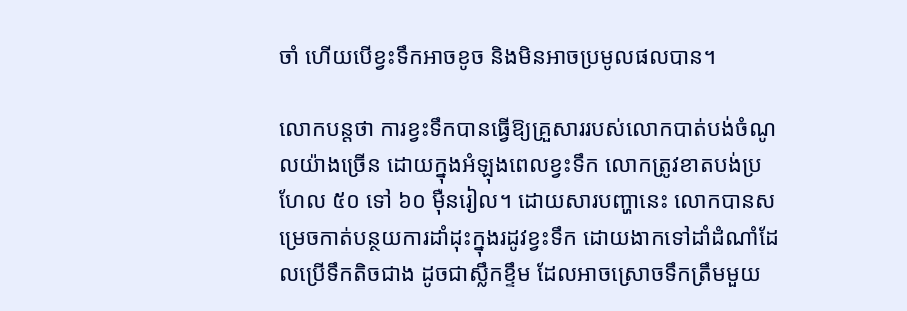ចាំ ហើយបើខ្វះទឹកអាចខូច និងមិនអាចប្រមូលផលបាន។

លោកបន្តថា ការខ្វះទឹកបានធ្វើឱ្យគ្រួសាររបស់លោកបាត់បង់ចំណូលយ៉ាងច្រើន ដោយក្នុងអំឡុងពេលខ្វះទឹក លោកត្រូវខាតបង់ប្រហែល ៥០ ទៅ ៦០ ម៉ឺនរៀល។ ដោយសារបញ្ហានេះ លោកបានសម្រេចកាត់បន្ថយការដាំដុះក្នុងរដូវខ្វះទឹក ដោយងាកទៅដាំដំណាំដែលប្រើទឹកតិចជាង ដូចជាស្លឹកខ្ទឹម ដែលអាចស្រោចទឹកត្រឹមមួយ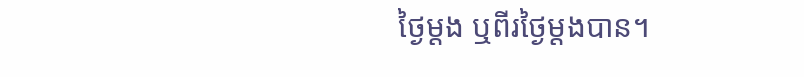ថ្ងៃម្តង ឬពីរថ្ងៃម្តងបាន។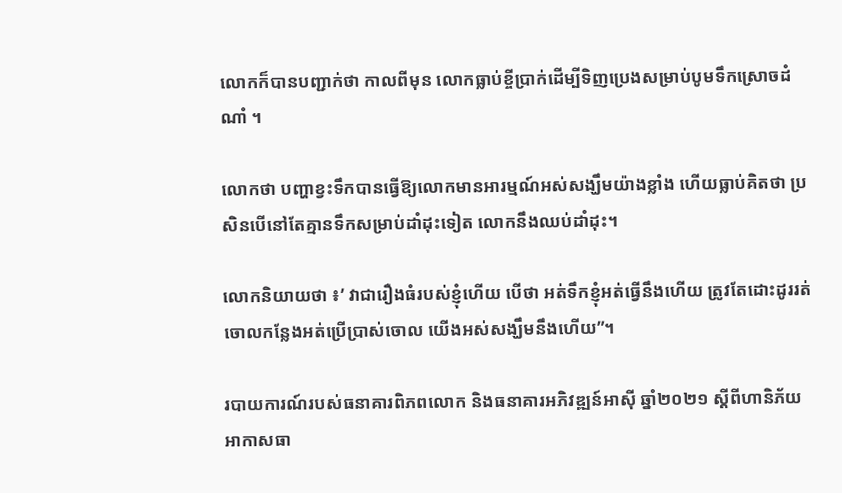លោកក៏បានបញ្ជាក់ថា កាលពីមុន លោកធ្លាប់ខ្ចីប្រាក់ដើម្បីទិញប្រេងសម្រាប់បូមទឹកស្រោចដំណាំ ។

លោកថា បញ្ហាខ្វះទឹកបានធ្វើឱ្យលោកមានអារម្មណ៍អស់សង្ឃឹមយ៉ាងខ្លាំង ហើយធ្លាប់គិតថា ប្រសិនបើនៅតែគ្មានទឹកសម្រាប់ដាំដុះទៀត លោកនឹងឈប់ដាំដុះ។

លោកនិយាយថា ៖’ វាជារឿងធំរបស់ខ្ញុំហើយ បើថា អត់ទឹកខ្ញុំអត់ធ្វើនឹងហើយ ត្រូវតែដោះដូររត់ចោលកន្លែងអត់ប្រើប្រាស់ចោល យើងអស់សង្ឃឹមនឹងហើយ”។

របាយការណ៍របស់ធនាគារពិភពលោក និងធនាគារអភិវឌ្ឍន៍អាស៊ី ឆ្នាំ២០២១ ស្ដីពីហានិភ័យអាកាសធា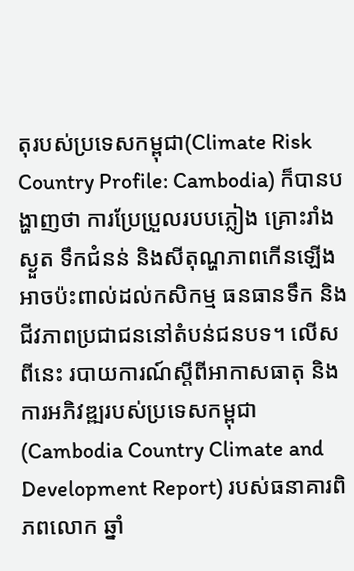តុរបស់ប្រទេសកម្ពុជា(Climate Risk Country Profile: Cambodia) ក៏បានបង្ហាញថា ការប្រែប្រួលរបបភ្លៀង គ្រោះរាំងស្ងួត ទឹកជំនន់ និងសីតុណ្ហភាពកើនឡើង អាចប៉ះពាល់ដល់កសិកម្ម ធនធានទឹក និងជីវភាពប្រជាជននៅតំបន់ជនបទ។ លើសពីនេះ របាយការណ៍ស្តីពីអាកាសធាតុ និងការអភិវឌ្ឍរបស់ប្រទេសកម្ពុជា (Cambodia Country Climate and Development Report) របស់ធនាគារពិភពលោក ឆ្នាំ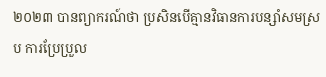២០២៣ បានព្យាករណ៍ថា ប្រសិនបើគ្មានវិធានការបន្សាំសមស្រប ការប្រែប្រួល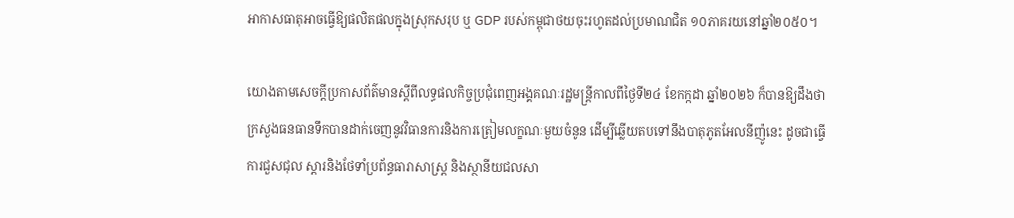អាកាសធាតុអាចធ្វើឱ្យផលិតផលក្នុងស្រុកសរុប ឬ GDP របស់កម្ពុជាថយចុះរហូតដល់ប្រមាណជិត ១០ភាគរយនៅឆ្នាំ២០៥០។

យោងតាមសេចក្តីប្រកាសព័ត៌មានស្តីពីលទ្ធផលកិច្ចប្រជុំពេញអង្គគណៈរដ្ឋមន្ត្រីកាលពីថ្ងៃទី២៤ ខែកក្កដា ឆ្នាំ២០២៦ ក៏បានឱ្យដឹងថា ក្រសួងធនធានទឹកបានដាក់ចេញនូវវិធានការនិងការត្រៀមលក្ខណៈមួយចំនូន ដើម្បីឆ្លើយតបទៅនឹងបាតុភូតអែលនីញ៉ូនេះ ដូចជាធ្វើការជួសជុល ស្តារនិងថែទាំប្រព័ន្ធធារាសាស្ត្រ និងស្ថានីយជលសា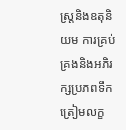ស្ត្រនិងឧតុនិយម ការគ្រប់គ្រងនិងអភិរក្សប្រភពទឹក ត្រៀមលក្ខ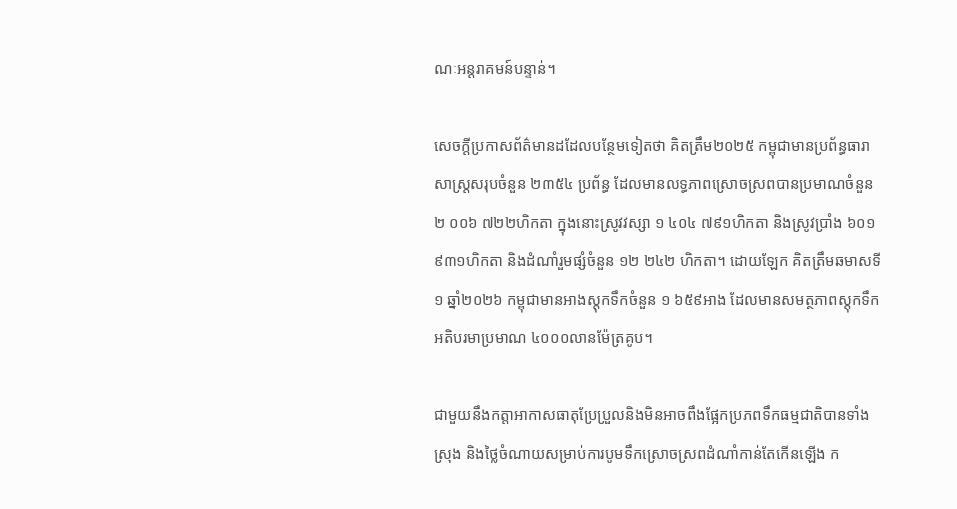ណៈអន្តរាគមន៍បន្ទាន់។

សេចក្តីប្រកាសព័ត៌មានដដែលបន្ថែមទៀតថា គិតត្រឹម២០២៥ កម្ពុជាមានប្រព័ន្ធធារាសាស្ត្រសរុបចំនួន ២៣៥៤ ប្រព័ន្ធ ដែលមានលទ្ធភាពស្រោចស្រពបានប្រមាណចំនួន ២ ០០៦ ៧២២ហិកតា ក្នុងនោះស្រូវវស្សា ១ ៤០៤ ៧៩១ហិកតា និងស្រូវប្រាំង ៦០១ ៩៣១ហិកតា និងដំណាំរួមផ្សំចំនួន ១២ ២៤២ ហិកតា។ ដោយឡែក គិតត្រឹមឆមាសទី១ ឆ្នាំ២០២៦ កម្ពុជាមានអាងស្តុកទឹកចំនួន ១ ៦៥៩អាង ដែលមានសមត្ថភាពស្តុកទឹកអតិបរមាប្រមាណ ៤០០០លានម៉ែត្រគូប។

ជាមួយនឹងកត្តាអាកាសធាតុប្រែប្រួលនិងមិនអាចពឹងផ្អែកប្រភពទឹកធម្មជាតិបានទាំងស្រុង និងថ្លៃចំណាយសម្រាប់ការបូមទឹកស្រោចស្រពដំណាំកាន់តែកើនឡើង ក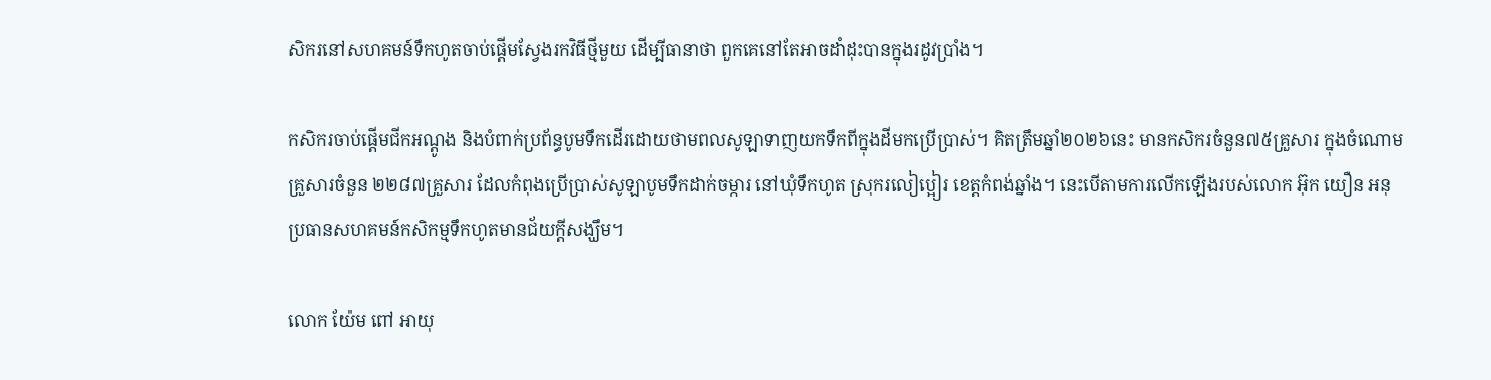សិករនៅសហគមន៍ទឹកហូតចាប់ផ្តើមស្វែងរកវិធីថ្មីមួយ ដើម្បីធានាថា ពួកគេនៅតែអាចដាំដុះបានក្នុងរដូវប្រាំង។

កសិករចាប់ផ្តើមជីកអណ្តូង និងបំពាក់ប្រព័ន្ធបូមទឹកដើរដោយថាមពលសូឡាទាញយកទឹកពីក្នុងដីមកប្រើប្រាស់។ គិតត្រឹមឆ្នាំ២០២៦នេះ មានកសិករចំនួន៧៥គ្រួសារ ក្នុងចំណោមគ្រួសារចំនួន ២២៨៧គ្រួសារ ដែលកំពុងប្រើប្រាស់សូឡាបូមទឹកដាក់ចម្ការ នៅឃុំទឹកហូត ស្រុករលៀប្អៀរ ខេត្តកំពង់ឆ្នាំង។ នេះបើតាមការលើកឡើងរបស់លោក អ៊ុក យឿន អនុប្រធានសហគមន៍កសិកម្មទឹកហូតមានជ័យក្តីសង្ឃឹម។

លោក យ៉ែម ពៅ អាយុ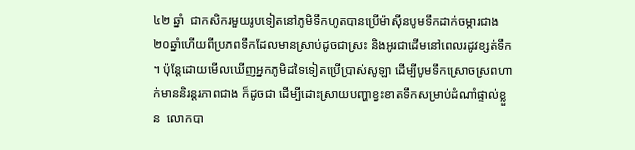៤២ ឆ្នាំ  ជាកសិករមួយរូបទៀតនៅភូមិទឹកហូតបានប្រើម៉ាស៊ីនបូមទឹកដាក់ចម្ការជាង២០ឆ្នាំហើយពីប្រភពទឹកដែលមានស្រាប់ដូចជាស្រះ និងអូរជាដើមនៅពេលរដូវខ្សត់ទឹក។ ប៉ុន្តែដោយមើលឃើញអ្នកភូមិដទៃទៀតប្រើប្រាស់សូឡា ដើម្បីបូមទឹកស្រោចស្រពហាក់មាននិរន្តរភាពជាង ក៏ដូចជា ដើម្បីដោះស្រាយបញ្ហាខ្វះខាតទឹកសម្រាប់ដំណាំផ្ទាល់ខ្លួន  លោកបា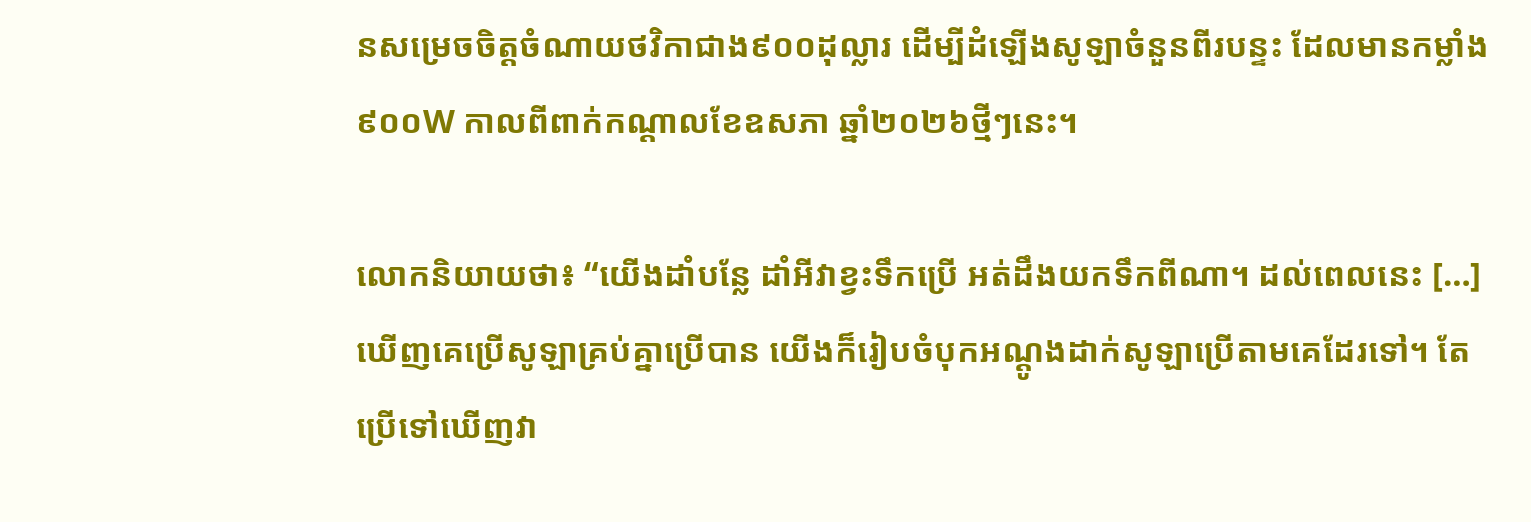នសម្រេចចិត្តចំណាយថវិកាជាង៩០០ដុល្លារ ដើម្បីដំឡើងសូឡាចំនួនពីរបន្ទះ ដែលមានកម្លាំង ៩០០W កាលពីពាក់កណ្ដាលខែឧសភា ឆ្នាំ២០២៦ថ្មីៗនេះ។

លោកនិយាយថា៖ “យើងដាំបន្លែ ដាំអីវាខ្វះទឹកប្រើ អត់ដឹងយកទឹកពីណា។ ដល់ពេលនេះ […] ឃើញគេប្រើសូឡាគ្រប់គ្នាប្រើបាន យើងក៏រៀបចំបុកអណ្ដូងដាក់សូឡាប្រើតាមគេដែរទៅ។ តែប្រើទៅឃើញវា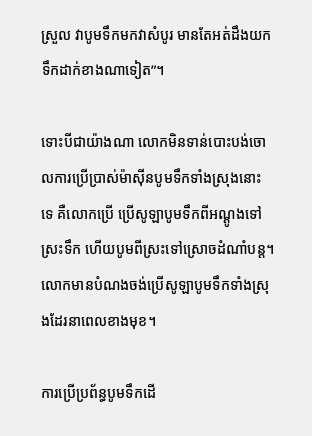ស្រួល វាបូមទឹកមកវាសំបូរ មានតែអត់ដឹងយកទឹកដាក់ខាងណាទៀត”។

ទោះបីជាយ៉ាងណា លោកមិនទាន់បោះបង់ចោលការប្រើប្រាស់ម៉ាស៊ីនបូមទឹកទាំងស្រុងនោះទេ គឺលោកប្រើ ប្រើសូឡាបូមទឹកពីអណ្ដូងទៅស្រះទឹក ហើយបូមពីស្រះទៅស្រោចដំណាំបន្ត។ លោកមានបំណងចង់ប្រើសូឡាបូមទឹកទាំងស្រុងដែរនាពេលខាងមុខ។

ការប្រើប្រព័ន្ធបូមទឹកដើ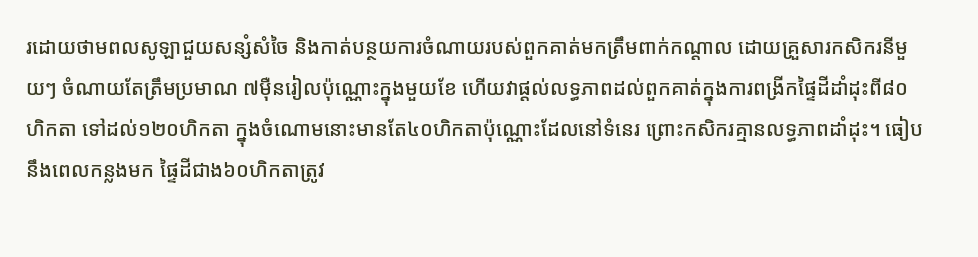រដោយថាមពលសូឡាជួយសន្សំសំចៃ និងកាត់បន្ថយការចំណាយរបស់ពួកគាត់មកត្រឹមពាក់កណ្តាល ដោយគ្រួសារកសិករនីមួយៗ ចំណាយតែត្រឹមប្រមាណ ៧ម៉ឺនរៀលប៉ុណ្ណោះក្នុងមួយខែ ហើយវាផ្តល់លទ្ធភាពដល់ពួកគាត់ក្នុងការពង្រីកផ្ទៃដីដាំដុះពី៨០ហិកតា ទៅដល់១២០ហិកតា ក្នុងចំណោមនោះមានតែ៤០ហិកតាប៉ុណ្ណោះដែលនៅទំនេរ ព្រោះកសិករគ្មានលទ្ធភាពដាំដុះ។ ធៀបនឹងពេលកន្លងមក ផ្ទៃដីជាង៦០ហិកតាត្រូវ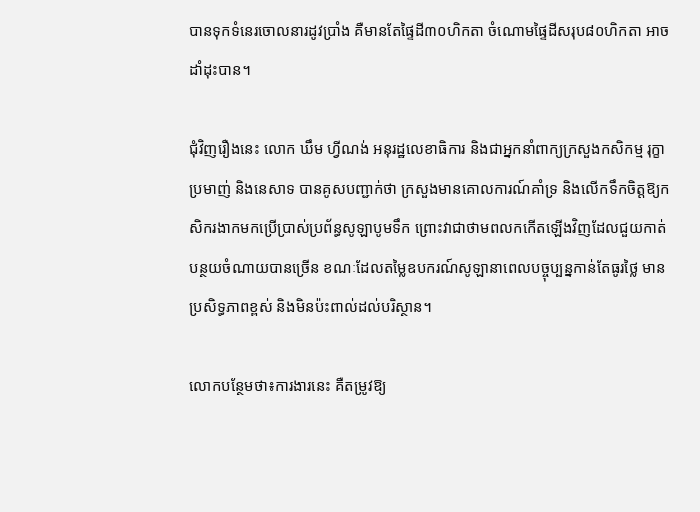បានទុកទំនេរចោលនារដូវប្រាំង គឺមានតែផ្ទៃដី៣០ហិកតា ចំណោមផ្ទៃដីសរុប៨០ហិកតា អាចដាំដុះបាន។

ជុំវិញរឿងនេះ លោក ឃឹម ហ្វីណង់ អនុរដ្ឋលេខាធិការ និងជាអ្នកនាំពាក្យក្រសួងកសិកម្ម រុក្ខាប្រមាញ់ និងនេសាទ បានគូសបញ្ជាក់ថា ក្រសួងមានគោលការណ៍គាំទ្រ និងលើកទឹកចិត្តឱ្យកសិករងាកមកប្រើប្រាស់ប្រព័ន្ធសូឡាបូមទឹក ព្រោះវាជាថាមពលកកើតឡើងវិញដែលជួយកាត់បន្ថយចំណាយបានច្រើន ខណៈដែលតម្លៃឧបករណ៍សូឡានាពេលបច្ចុប្បន្នកាន់តែធូរថ្លៃ មានប្រសិទ្ធភាពខ្ពស់ និងមិនប៉ះពាល់ដល់បរិស្ថាន។

លោកបន្ថែមថា៖ការងារនេះ គឺតម្រូវឱ្យ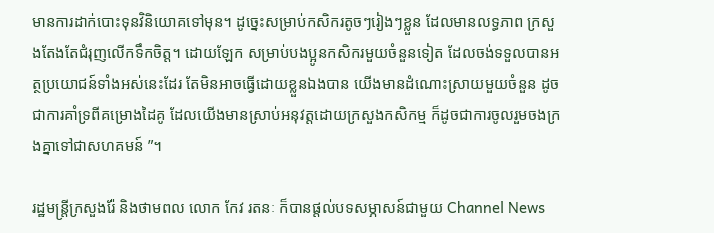មានការដាក់បោះទុនវិនិយោគទៅមុន។ ដូច្នេះសម្រាប់កសិករតូចៗរៀងៗខ្លួន ដែលមានលទ្ធភាព ក្រសួងតែងតែជំរុញលើកទឹកចិត្ត។ ដោយឡែក សម្រាប់បងប្អូនកសិករមួយចំនួនទៀត ដែលចង់ទទួលបានអត្ថប្រយោជន៍ទាំងអស់នេះដែរ តែមិនអាចធ្វើដោយខ្លួនឯងបាន យើងមានដំណោះស្រាយមួយចំនួន ដូចជាការគាំទ្រពីគម្រោងដៃគូ ដែលយើងមានស្រាប់អនុវត្តដោយក្រសួងកសិកម្ម ក៏ដូចជាការចូលរួមចងក្រងគ្នាទៅជាសហគមន៍ ”។

រដ្ឋមន្ត្រីក្រសួងរ៉ែ និងថាមពល លោក កែវ រតនៈ ក៏បានផ្តល់បទសម្ភាសន៍ជាមួយ Channel News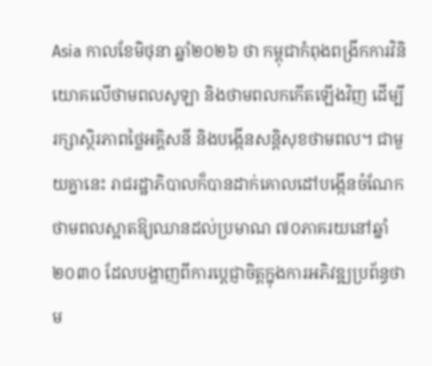Asia កាលខែមិថុនា ឆ្នាំ២០២៦ ថា កម្ពុជាកំពុងពង្រីកការវិនិយោគលើថាមពលសូឡា និងថាមពលកកើតឡើងវិញ ដើម្បីរក្សាស្ថិរភាពថ្លៃអគ្គិសនី និងបង្កើនសន្តិសុខថាមពល។ ជាមួយគ្នានេះ រាជរដ្ឋាភិបាលក៏បានដាក់គោលដៅបង្កើនចំណែកថាមពលស្អាតឱ្យឈានដល់ប្រមាណ ៧០ភាគរយនៅឆ្នាំ២០៣០ ដែលបង្ហាញពីការប្តេជ្ញាចិត្តក្នុងការអភិវឌ្ឍប្រព័ន្ធថាម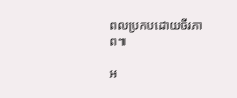ពលប្រកបដោយចីរភាព៕

អ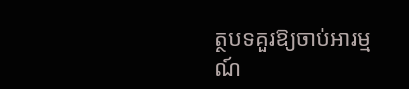ត្ថបទគួរឱ្យចាប់អារម្មណ៍